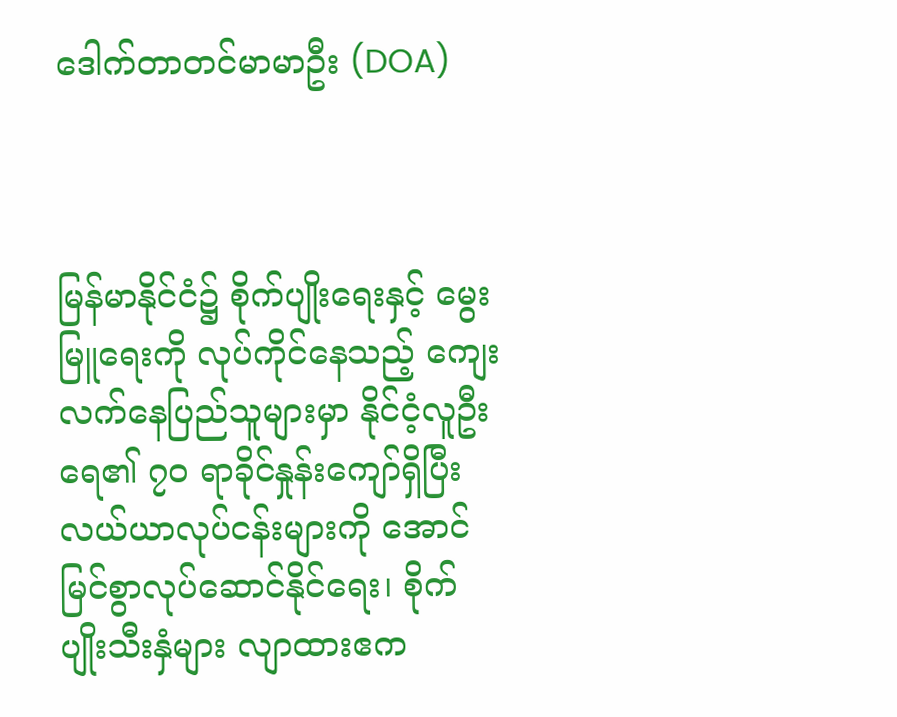ဒေါက်တာတင်မာမာဦး (DOA)



မြန်မာနိုင်ငံ၌ စိုက်ပျိုးရေးနှင့် မွေးမြူရေးကို လုပ်ကိုင်နေသည့် ကျေးလက်နေပြည်သူများမှာ နိုင်ငံ့လူဦးရေ၏ ၇၀ ရာခိုင်နှုန်းကျော်ရှိပြီး လယ်ယာလုပ်ငန်းများကို အောင်မြင်စွာလုပ်ဆောင်နိုင်ရေး၊ စိုက်ပျိုးသီးနှံများ လျာထားဧက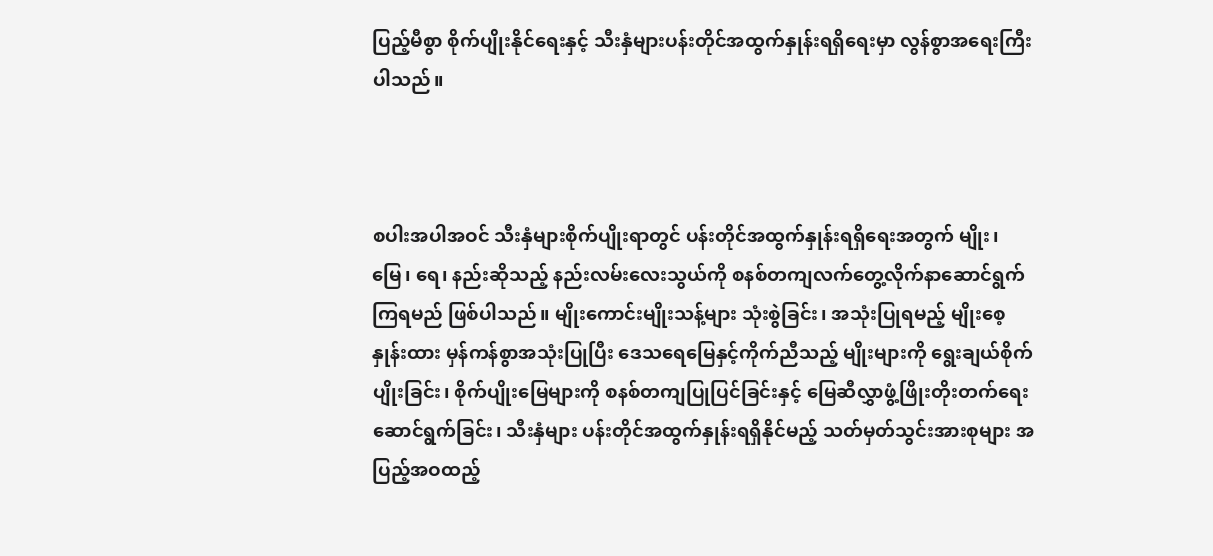ပြည့်မီစွာ စိုက်ပျိုးနိုင်ရေးနှင့် သီးနှံများပန်းတိုင်အထွက်နှုန်းရရှိရေးမှာ လွန်စွာအရေးကြီးပါသည်။



စပါးအပါအဝင် သီးနှံများစိုက်ပျိုးရာတွင် ပန်းတိုင်အထွက်နှုန်းရရှိရေးအတွက် မျိုး၊ မြေ၊ ရေ၊ နည်းဆိုသည့် နည်းလမ်းလေးသွယ်ကို စနစ်တကျလက်တွေ့လိုက်နာဆောင်ရွက်ကြရမည် ဖြစ်ပါသည်။ မျိုးကောင်းမျိုးသန့်များ သုံးစွဲခြင်း၊ အသုံးပြုရမည့် မျိုးစေ့နှုန်းထား မှန်ကန်စွာအသုံးပြုပြီး ဒေသရေမြေနှင့်ကိုက်ညီသည့် မျိုးများကို ရွေးချယ်စိုက်ပျိုးခြင်း၊ စိုက်ပျိုးမြေများကို စနစ်တကျပြုပြင်ခြင်းနှင့် မြေဆီလွှာဖွံ့ဖြိုးတိုးတက်ရေး ဆောင်ရွက်ခြင်း၊ သီးနှံများ ပန်းတိုင်အထွက်နှုန်းရရှိနိုင်မည့် သတ်မှတ်သွင်းအားစုများ အပြည့်အဝထည့်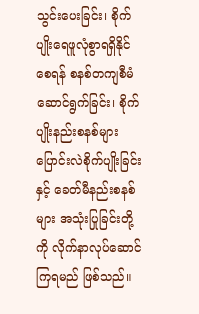သွင်းပေးခြင်း၊ စိုက်ပျိုးရေဖူလုံစွာရရှိနိုင်စေရန် စနစ်တကျစီမံဆောင်ရွက်ခြင်း၊ စိုက်ပျိုးနည်းစနစ်များ ပြောင်းလဲစိုက်ပျိုးခြင်းနှင့် ခေတ်မီနည်းစနစ်များ အသုံးပြုခြင်းတို့ကို လိုက်နာလုပ်ဆောင်ကြရမည် ဖြစ်သည်။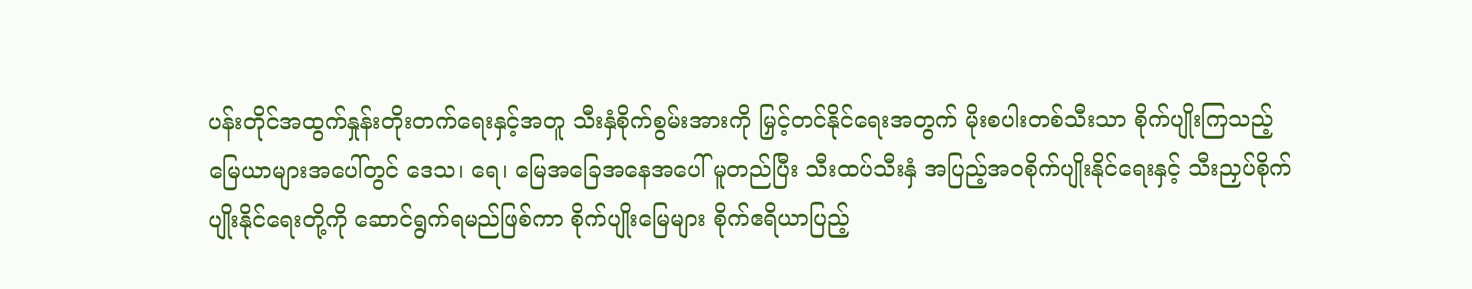ပန်းတိုင်အထွက်နှုန်းတိုးတက်ရေးနှင့်အတူ သီးနှံစိုက်စွမ်းအားကို မြှင့်တင်နိုင်ရေးအတွက် မိုးစပါးတစ်သီးသာ စိုက်ပျိုးကြသည့် မြေယာများအပေါ်တွင် ဒေသ၊ ရေ၊ မြေအခြေအနေအပေါ် မူတည်ပြီး သီးထပ်သီးနှံ အပြည့်အဝစိုက်ပျိုးနိုင်ရေးနှင့် သီးညှပ်စိုက်ပျိုးနိုင်ရေးတို့ကို ဆောင်ရွက်ရမည်ဖြစ်ကာ စိုက်ပျိုးမြေများ စိုက်ဧရိယာပြည့်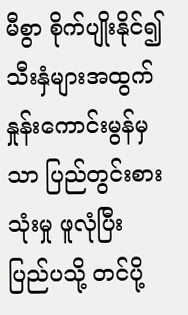မီစွာ စိုက်ပျိုးနိုင်၍ သီးနှံများအထွက်နှုန်းကောင်းမွန်မှသာ ပြည်တွင်းစားသုံးမှု ဖူလုံပြီး ပြည်ပသို့ တင်ပို့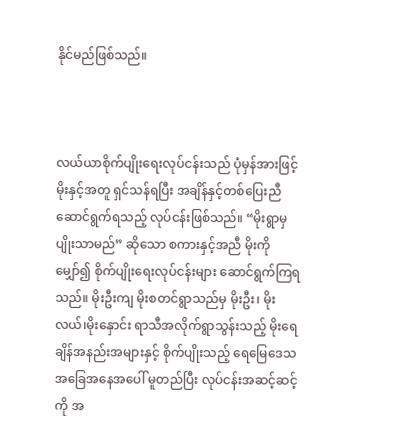နိုင်မည်ဖြစ်သည်။



လယ်ယာစိုက်ပျိုးရေးလုပ်ငန်းသည် ပုံမှန်အားဖြင့် မိုးနှင့်အတူ ရှင်သန်ရပြီး အချိန်နှင့်တစ်ပြေးညီ ဆောင်ရွက်ရသည့် လုပ်ငန်းဖြစ်သည်။ “မိုးရွာမှ ပျိုးသာမည်” ဆိုသော စကားနှင့်အညီ မိုးကိုမျှော်၍ စိုက်ပျိုးရေးလုပ်ငန်းများ ဆောင်ရွက်ကြရသည်။ မိုးဦးကျ မိုးစတင်ရွာသည်မှ မိုးဦး၊ မိုးလယ်၊မိုးနှောင်း ရာသီအလိုက်ရွာသွန်းသည့် မိုးရေချိန်အနည်းအများနှင့် စိုက်ပျိုးသည့် ရေမြေဒေသအခြေအနေအပေါ် မူတည်ပြီး လုပ်ငန်းအဆင့်ဆင့်ကို အ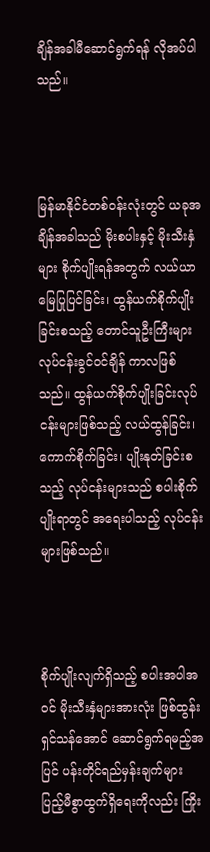ချိန်အခါမီဆောင်ရွက်ရန် လိုအပ်ပါသည်။



မြန်မာနိုင်ငံတစ်ဝန်းလုံးတွင် ယခုအချိန်အခါသည် မိုးစပါးနှင့် မိုးသီးနှံများ စိုက်ပျိုးရန်အတွက် လယ်ယာမြေပြုပြင်ခြင်း၊ ထွန်ယက်စိုက်ပျိုးခြင်းစသည့် တောင်သူဦးကြီးများ လုပ်ငန်းခွင်ဝင်ချိန် ကာလဖြစ်သည်။ ထွန်ယက်စိုက်ပျိုးခြင်းလုပ်ငန်းများဖြစ်သည့် လယ်ထွန်ခြင်း၊ ကောက်စိုက်ခြင်း၊ ပျိုးနုတ်ခြင်းစသည့် လုပ်ငန်းများသည် စပါးစိုက်ပျိုးရာတွင် အရေးပါသည့် လုပ်ငန်းများဖြစ်သည်။



စိုက်ပျိုးလျက်ရှိသည့် စပါးအပါအဝင် မိုးသီးနှံများအားလုံး ဖြစ်ထွန်းရှင်သန်အောင် ဆောင်ရွက်ရမည့်အပြင် ပန်းတိုင်ရည်မှန်းချက်များ ပြည့်မီစွာထွက်ရှိရေးကိုလည်း ကြိုး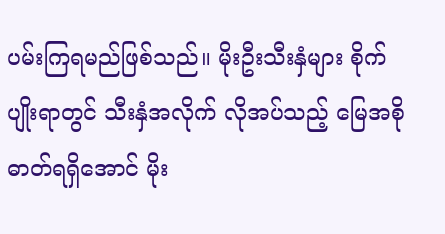ပမ်းကြရမည်ဖြစ်သည်။ မိုးဦးသီးနှံများ စိုက်ပျိုးရာတွင် သီးနှံအလိုက် လိုအပ်သည့် မြေအစိုဓာတ်ရရှိအောင် မိုး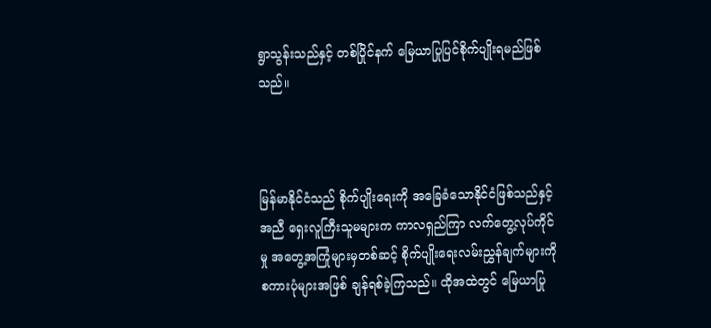ရွာသွန်းသည်နှင့် တစ်ပြိုင်နက် မြေယာပြုပြင်စိုက်ပျိုးရမည်ဖြစ်သည်။



မြန်မာနိုင်ငံသည် စိုက်ပျိုးရေးကို အခြေခံသောနိုင်ငံဖြစ်သည်နှင့်အညီ ရှေးလူကြီးသူမများက ကာလရှည်ကြာ လက်တွေ့လုပ်ကိုင်မှု အတွေ့အကြုံများမှတစ်ဆင့် စိုက်ပျိုးရေးလမ်းညွှန်ချက်များကို စကားပုံများအဖြစ် ချန်ရစ်ခဲ့ကြသည်။ ထိုအထဲတွင် မြေယာပြု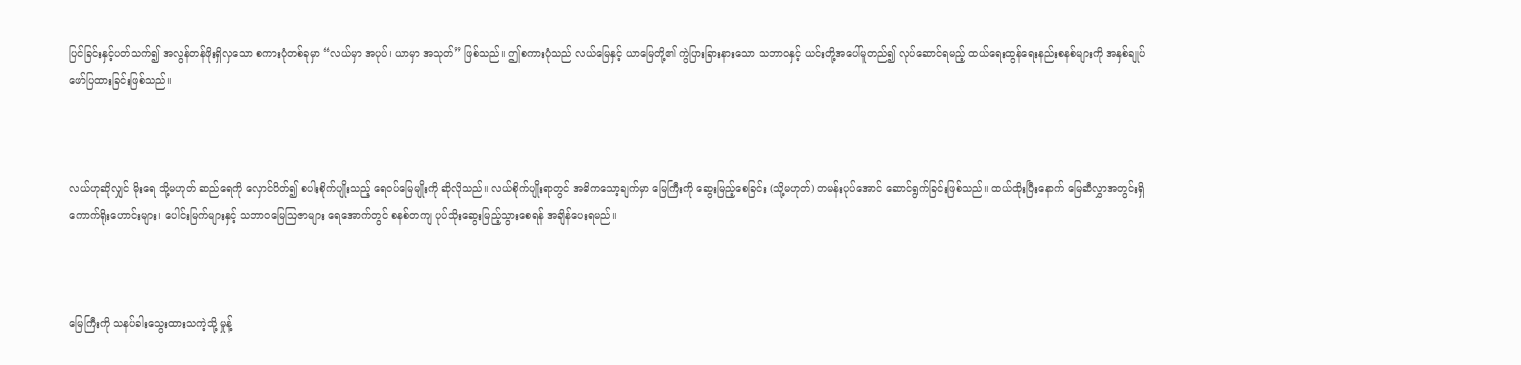ပြင်ခြင်းနှင့်ပတ်သက်၍ အလွန်တန်ဖိုးရှိလှသော စကားပုံတစ်ခုမှာ “လယ်မှာ အပုပ်၊ ယာမှာ အသုတ်” ဖြစ်သည်။ ဤစကားပုံသည် လယ်မြေနှင့် ယာမြေတို့၏ ကွဲပြားခြားနားသော သဘာဝနှင့် ယင်းတို့အပေါ်မူတည်၍ လုပ်ဆောင်ရမည့် ထယ်ရေးထွန်ရေးနည်းစနစ်များကို အနှစ်ချုပ်ဖော်ပြထားခြင်းဖြစ်သည်။



လယ်ဟုဆိုလျှင် မိုးရေ သို့မဟုတ် ဆည်ရေကို လှောင်ပိတ်၍ စပါးစိုက်ပျိုးသည့် ရေဝပ်မြေမျိုးကို ဆိုလိုသည်။ လယ်စိုက်ပျိုးရာတွင် အဓိကသော့ချက်မှာ မြေကြီးကို ဆွေးမြည့်စေခြင်း (သို့မဟုတ်) တမန်းပုပ်အောင် ဆောင်ရွက်ခြင်းဖြစ်သည်။ ထယ်ထိုးပြီးနောက် မြေဆီလွှာအတွင်းရှိ ကောက်ရိုးဟောင်းများ၊ ပေါင်းမြက်များနှင့် သဘာဝမြေဩဇာများ ရေအောက်တွင် စနစ်တကျ ပုပ်သိုးဆွေးမြည့်သွားစေရန် အချိန်ပေးရမည်။



မြေကြီးကို သနပ်ခါးသွေးထားသကဲ့သို့ မှုန့်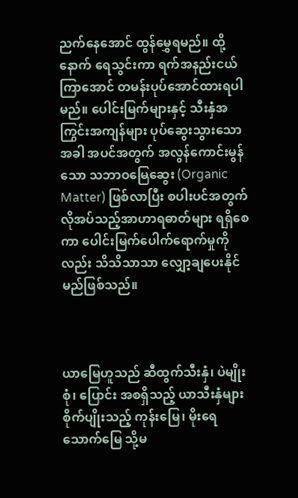ညက်နေအောင် ထွန်မွှေရမည်။ ထို့နောက် ရေသွင်းကာ ရက်အနည်းငယ်ကြာအောင် တမန်းပုပ်အောင်ထားရပါမည်။ ပေါင်းမြက်များနှင့် သီးနှံအကြွင်းအကျန်များ ပုပ်ဆွေးသွားသောအခါ အပင်အတွက် အလွန်ကောင်းမွန်သော သဘာဝမြေဆွေး (Organic Matter) ဖြစ်လာပြီး စပါးပင်အတွက် လိုအပ်သည့်အာဟာရဓာတ်များ ရရှိစေကာ ပေါင်းမြက်ပေါက်ရောက်မှုကိုလည်း သိသိသာသာ လျှော့ချပေးနိုင်မည်ဖြစ်သည်။



ယာမြေဟူသည် ဆီထွက်သီးနှံ၊ ပဲမျိုးစုံ၊ ပြောင်း အစရှိသည့် ယာသီးနှံများ စိုက်ပျိုးသည့် ကုန်းမြေ၊ မိုးရေသောက်မြေ သို့မ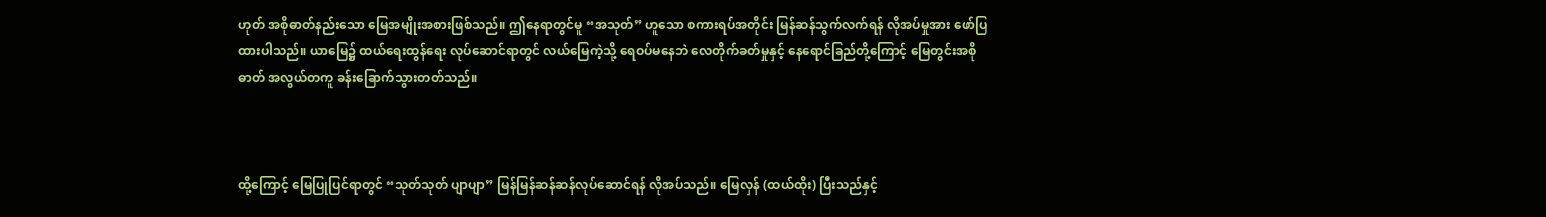ဟုတ် အစိုဓာတ်နည်းသော မြေအမျိုးအစားဖြစ်သည်။ ဤနေရာတွင်မူ “အသုတ်” ဟူသော စကားရပ်အတိုင်း မြန်ဆန်သွက်လက်ရန် လိုအပ်မှုအား ဖော်ပြထားပါသည်။ ယာမြေ၌ ထယ်ရေးထွန်ရေး လုပ်ဆောင်ရာတွင် လယ်မြေကဲ့သို့ ရေဝပ်မနေဘဲ လေတိုက်ခတ်မှုနှင့် နေရောင်ခြည်တို့ကြောင့် မြေတွင်းအစိုဓာတ် အလွယ်တကူ ခန်းခြောက်သွားတတ်သည်။



ထို့ကြောင့် မြေပြုပြင်ရာတွင် “သုတ်သုတ် ပျာပျာ” မြန်မြန်ဆန်ဆန်လုပ်ဆောင်ရန် လိုအပ်သည်။ မြေလှန် (ထယ်ထိုး) ပြီးသည်နှင့်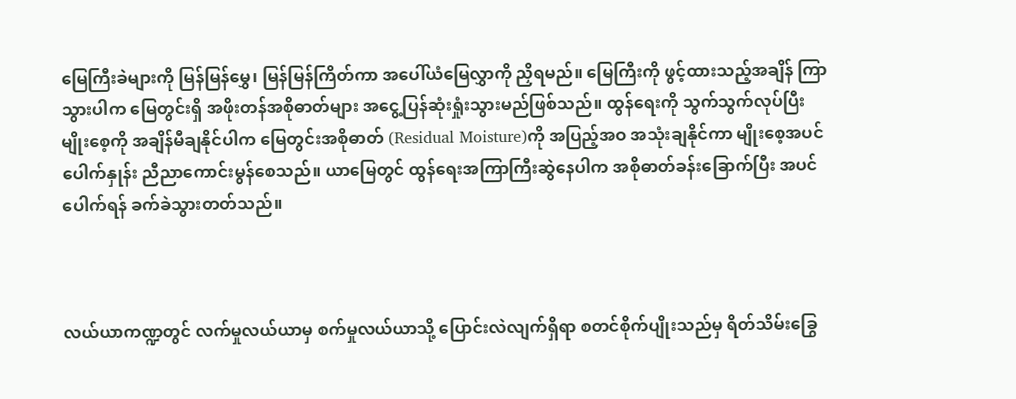မြေကြီးခဲများကို မြန်မြန်မွှေ၊ မြန်မြန်ကြိတ်ကာ အပေါ်ယံမြေလွှာကို ညှိရမည်။ မြေကြီးကို ဖွင့်ထားသည့်အချိန် ကြာသွားပါက မြေတွင်းရှိ အဖိုးတန်အစိုဓာတ်များ အငွေ့ပြန်ဆုံးရှုံးသွားမည်ဖြစ်သည်။ ထွန်ရေးကို သွက်သွက်လုပ်ပြီး မျိုးစေ့ကို အချိန်မီချနိုင်ပါက မြေတွင်းအစိုဓာတ် (Residual Moisture)ကို အပြည့်အဝ အသုံးချနိုင်ကာ မျိုးစေ့အပင်ပေါက်နှုန်း ညီညာကောင်းမွန်စေသည်။ ယာမြေတွင် ထွန်ရေးအကြာကြီးဆွဲနေပါက အစိုဓာတ်ခန်းခြောက်ပြီး အပင်ပေါက်ရန် ခက်ခဲသွားတတ်သည်။



လယ်ယာကဏ္ဍတွင် လက်မှုလယ်ယာမှ စက်မှုလယ်ယာသို့ ပြောင်းလဲလျက်ရှိရာ စတင်စိုက်ပျိုးသည်မှ ရိတ်သိမ်းခြွေ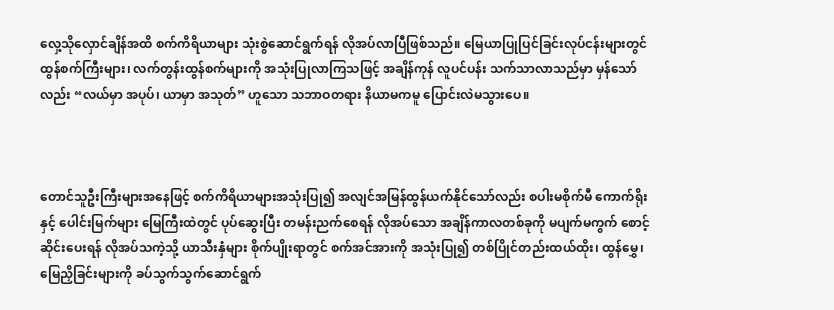လှေ့သိုလှောင်ချိန်အထိ စက်ကိရိယာများ သုံးစွဲဆောင်ရွက်ရန် လိုအပ်လာပြီဖြစ်သည်။ မြေယာပြုပြင်ခြင်းလုပ်ငန်းများတွင် ထွန်စက်ကြီးများ၊ လက်တွန်းထွန်စက်များကို အသုံးပြုလာကြသဖြင့် အချိန်ကုန် လူပင်ပန်း သက်သာလာသည်မှာ မှန်သော်လည်း “လယ်မှာ အပုပ်၊ ယာမှာ အသုတ်” ဟူသော သဘာဝတရား နိယာမကမူ ပြောင်းလဲမသွားပေ။



တောင်သူဦးကြီးများအနေဖြင့် စက်ကိရိယာများအသုံးပြု၍ အလျင်အမြန်ထွန်ယက်နိုင်သော်လည်း စပါးမစိုက်မီ ကောက်ရိုးနှင့် ပေါင်းမြက်များ မြေကြီးထဲတွင် ပုပ်ဆွေးပြီး တမန်းညက်စေရန် လိုအပ်သော အချိန်ကာလတစ်ခုကို မပျက်မကွက် စောင့်ဆိုင်းပေးရန် လိုအပ်သကဲ့သို့ ယာသီးနှံများ စိုက်ပျိုးရာတွင် စက်အင်အားကို အသုံးပြု၍ တစ်ပြိုင်တည်းထယ်ထိုး၊ ထွန်မွှေ၊ မြေညှိခြင်းများကို ခပ်သွက်သွက်ဆောင်ရွက်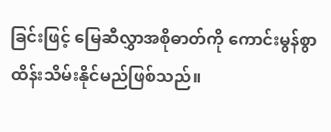ခြင်းဖြင့် မြေဆီလွှာအစိုဓာတ်ကို ကောင်းမွန်စွာ ထိန်းသိမ်းနိုင်မည်ဖြစ်သည်။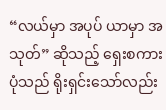“လယ်မှာ အပုပ် ယာမှာ အသုတ်” ဆိုသည့် ရှေးစကားပုံသည် ရိုးရှင်းသော်လည်း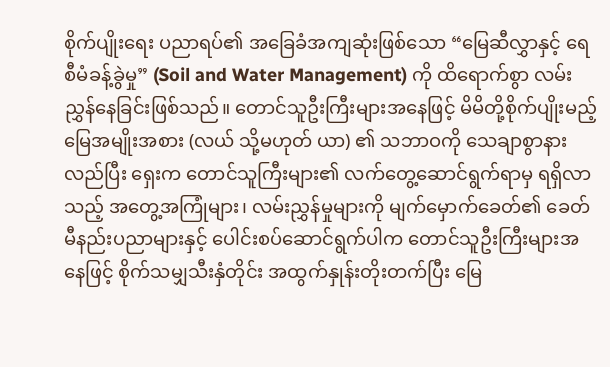စိုက်ပျိုးရေး ပညာရပ်၏ အခြေခံအကျဆုံးဖြစ်သော “မြေဆီလွှာနှင့် ရေစီမံခန့်ခွဲမှု” (Soil and Water Management) ကို ထိရောက်စွာ လမ်းညွှန်နေခြင်းဖြစ်သည်။ တောင်သူဦးကြီးများအနေဖြင့် မိမိတို့စိုက်ပျိုးမည့် မြေအမျိုးအစား (လယ် သို့မဟုတ် ယာ) ၏ သဘာဝကို သေချာစွာနားလည်ပြီး ရှေးက တောင်သူကြီးများ၏ လက်တွေ့ဆောင်ရွက်ရာမှ ရရှိလာသည့် အတွေ့အကြုံများ၊ လမ်းညွှန်မှုများကို မျက်မှောက်ခေတ်၏ ခေတ်မီနည်းပညာများနှင့် ပေါင်းစပ်ဆောင်ရွက်ပါက တောင်သူဦးကြီးများအနေဖြင့် စိုက်သမျှသီးနှံတိုင်း အထွက်နှုန်းတိုးတက်ပြီး မြေ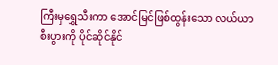ကြီးမှရွှေသီးကာ အောင်မြင်ဖြစ်ထွန်းသော လယ်ယာစီးပွားကို ပိုင်ဆိုင်နိုင်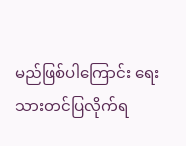မည်ဖြစ်ပါကြောင်း ရေးသားတင်ပြလိုက်ရ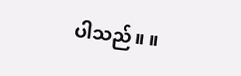ပါသည်။ ။